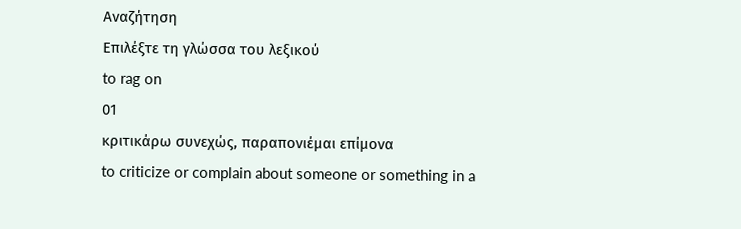Αναζήτηση
Επιλέξτε τη γλώσσα του λεξικού
to rag on
01
κριτικάρω συνεχώς, παραπονιέμαι επίμονα
to criticize or complain about someone or something in a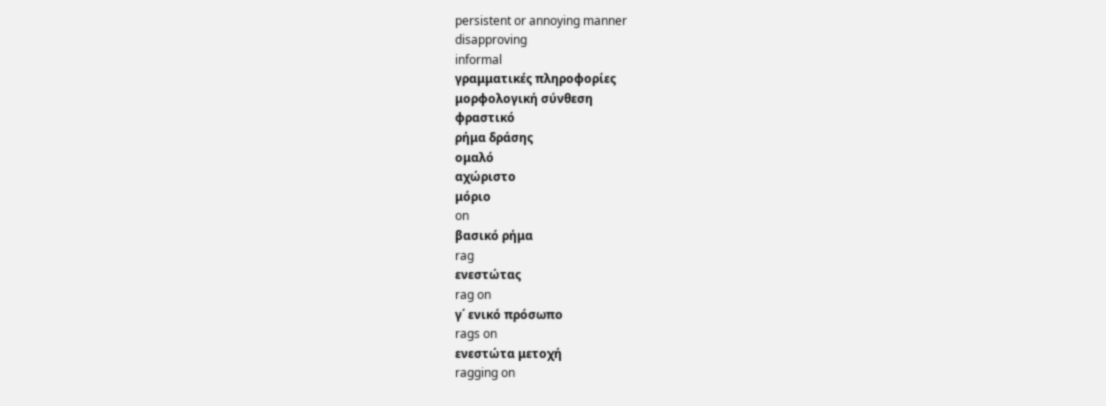persistent or annoying manner
disapproving
informal
γραμματικές πληροφορίες
μορφολογική σύνθεση
φραστικό
ρήμα δράσης
ομαλό
αχώριστο
μόριο
on
βασικό ρήμα
rag
ενεστώτας
rag on
γ΄ ενικό πρόσωπο
rags on
ενεστώτα μετοχή
ragging on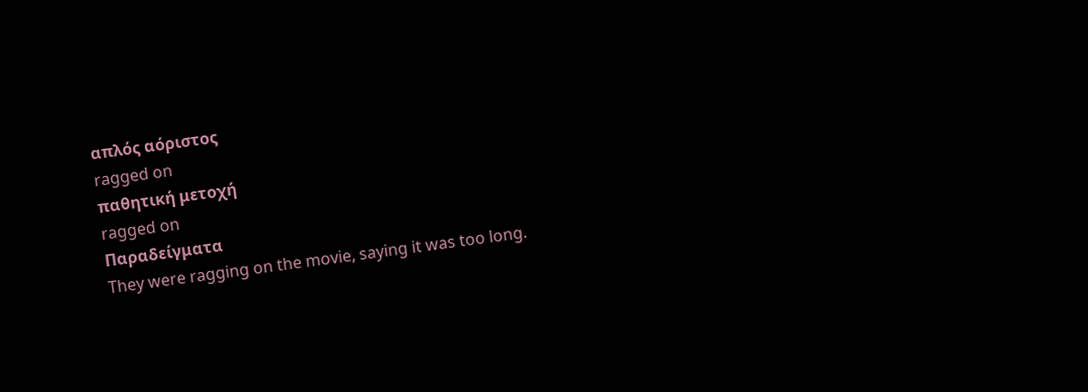απλός αόριστος
ragged on
παθητική μετοχή
ragged on
Παραδείγματα
They were ragging on the movie, saying it was too long.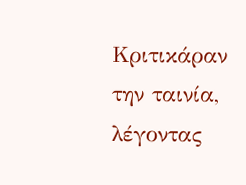Κριτικάραν την ταινία, λέγοντας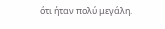ότι ήταν πολύ μεγάλη.